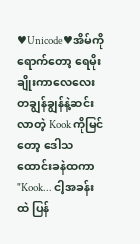♥Unicode♥အိမ်ကိုရောက်တော့ ရေမိုးချိုးကာလေလေးတချွန်ချွန်နဲ့ဆင်းလာတဲ့ Kook ကိုမြင်တော့ ဒေါသထောင်းခနဲထကာ
"Kook... ငါ့အခန်းထဲ ပြန်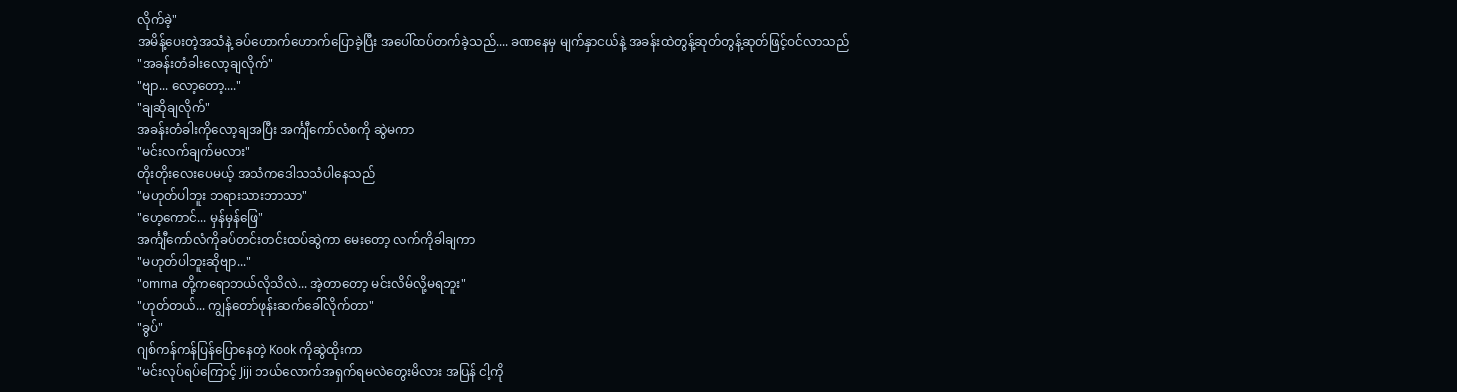လိုက်ခဲ့"
အမိန့်ပေးတဲ့အသံနဲ့ ခပ်ဟောက်ဟောက်ပြောခဲ့ပြီး အပေါ်ထပ်တက်ခဲ့သည်.... ခဏနေမှ မျက်နှာငယ်နဲ့ အခန်းထဲတွန့်ဆုတ်တွန့်ဆုတ်ဖြင့်ဝင်လာသည်
"အခန်းတံခါးလော့ချလိုက်"
"ဗျာ... လော့တော့...."
"ချဆိုချလိုက်"
အခန်းတံခါးကိုလော့ချအပြီး အင်္ကျီကော်လံစကို ဆွဲမကာ
"မင်းလက်ချက်မလား"
တိုးတိုးလေးပေမယ့် အသံကဒေါသသံပါနေသည်
"မဟုတ်ပါဘူး ဘရားသားဘာသာ"
"ဟေ့ကောင်... မှန်မှန်ဖြေ"
အင်္ကျီကော်လံကိုခပ်တင်းတင်းထပ်ဆွဲကာ မေးတော့ လက်ကိုခါချကာ
"မဟုတ်ပါဘူးဆိုဗျာ..."
"omma တို့ကရောဘယ်လိုသိလဲ... အဲ့တာတော့ မင်းလိမ်လို့မရဘူး"
"ဟုတ်တယ်... ကျွန်တော်ဖုန်းဆက်ခေါ်လိုက်တာ"
"ခွပ်"
ဂျစ်ကန်ကန်ပြန်ပြောနေတဲ့ Kook ကိုဆွဲထိုးကာ
"မင်းလုပ်ရပ်ကြောင့် Jiji ဘယ်လောက်အရှက်ရမလဲတွေးမိလား အပြန် ငါ့ကို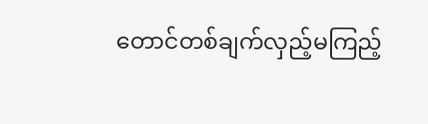တောင်တစ်ချက်လှည့်မကြည့်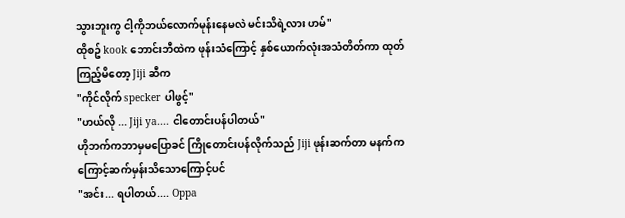သွားဘူးကွ ငါ့ကိုဘယ်လောက်မုန်းနေမလဲ မင်းသိရဲ့လား ဟမ်"
ထိုစဥ် kook ဘောင်းဘီထဲက ဖုန်းသံကြောင့် နှစ်ယောက်လုံးအသံတိတ်ကာ ထုတ်ကြည့်မိတော့ Jiji ဆီက
"ကိုင်လိုက် specker ပါဖွင့်"
"ဟယ်လို ... Jiji ya.... ငါတောင်းပန်ပါတယ်"
ဟိုဘက်ကဘာမှမပြောခင် ကြိုတောင်းပန်လိုက်သည် Jiji ဖုန်းဆက်တာ မနက်ကကြောင့်ဆက်မှန်းသိသောကြောင့်ပင်
"အင်း... ရပါတယ်.... Oppa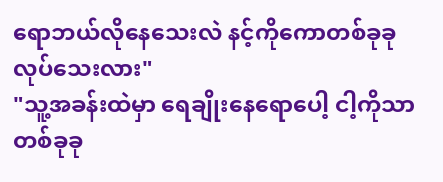ရောဘယ်လိုနေသေးလဲ နင့်ကိုကောတစ်ခုခုလုပ်သေးလား"
"သူ့အခန်းထဲမှာ ရေချိုးနေရောပေါ့ ငါ့ကိုသာတစ်ခုခု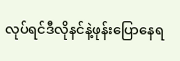လုပ်ရင်ဒီလိုနင်နဲ့ဖုန်းပြောနေရ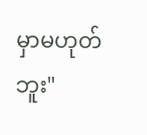မှာမဟုတ်ဘူး"